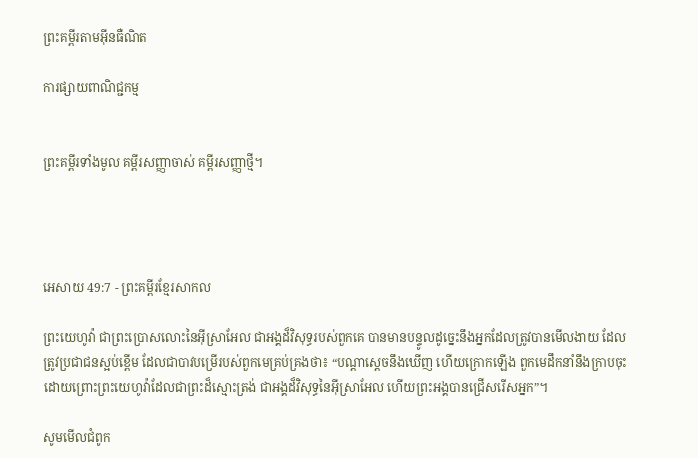ព្រះគម្ពីរតាមអ៊ីនធឺណិត

ការផ្សាយពាណិជ្ជកម្ម


ព្រះគម្ពីរទាំងមូល គម្ពីរសញ្ញាចាស់ គម្ពីរសញ្ញាថ្មី។




អេសាយ 49:7 - ព្រះគម្ពីរខ្មែរសាកល

ព្រះយេហូវ៉ា ជាព្រះប្រោសលោះនៃអ៊ីស្រាអែល ជាអង្គដ៏វិសុទ្ធរបស់ពួកគេ បានមានបន្ទូលដូច្នេះនឹងអ្នកដែលត្រូវបានមើលងាយ ដែលត្រូវប្រជាជនស្អប់ខ្ពើម ដែលជាបាវបម្រើរបស់ពួកមេគ្រប់គ្រងថា៖ “បណ្ដាស្ដេចនឹងឃើញ ហើយក្រោកឡើង ពួកមេដឹកនាំនឹងក្រាបចុះដោយព្រោះព្រះយេហូវ៉ាដែលជាព្រះដ៏ស្មោះត្រង់ ជាអង្គដ៏វិសុទ្ធនៃអ៊ីស្រាអែល ហើយព្រះអង្គបានជ្រើសរើសអ្នក”។

សូមមើលជំពូក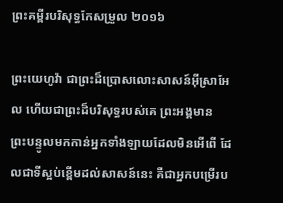ព្រះគម្ពីរបរិសុទ្ធកែសម្រួល ២០១៦

ព្រះ‌យេហូវ៉ា ជាព្រះដ៏ប្រោសលោះសាសន៍អ៊ីស្រា‌អែល ហើយជាព្រះដ៏បរិសុទ្ធរបស់គេ ព្រះ‌អង្គមានព្រះ‌បន្ទូលមកកាន់អ្នកទាំង‌ឡាយដែលមិនអើពើ ដែលជាទីស្អប់ខ្ពើមដល់សាសន៍នេះ គឺជាអ្នកបម្រើរប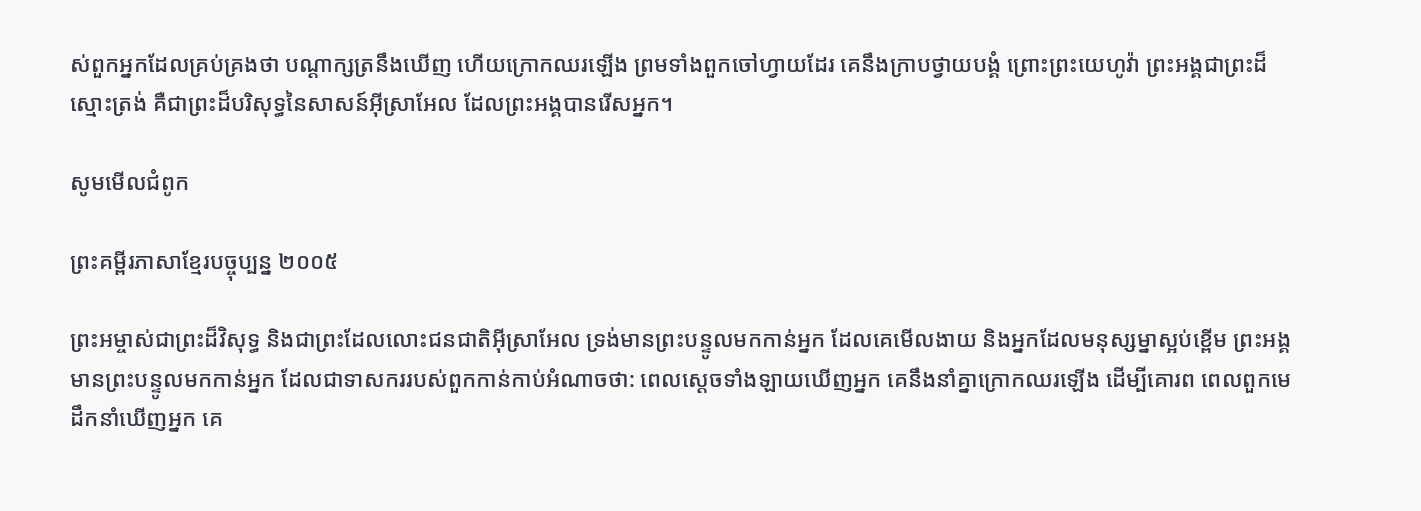ស់ពួកអ្នកដែលគ្រប់‌គ្រងថា បណ្ដាក្សត្រនឹងឃើញ ហើយក្រោកឈរឡើង ព្រមទាំងពួកចៅ‌ហ្វាយដែរ គេនឹងក្រាបថ្វាយបង្គំ ព្រោះព្រះ‌យេហូវ៉ា ព្រះ‌អង្គជាព្រះដ៏ស្មោះ‌ត្រង់ គឺជាព្រះដ៏បរិសុទ្ធនៃសាសន៍អ៊ីស្រា‌អែល ដែលព្រះ‌អង្គបានរើសអ្នក។

សូមមើលជំពូក

ព្រះគម្ពីរភាសាខ្មែរបច្ចុប្បន្ន ២០០៥

ព្រះ‌អម្ចាស់ជាព្រះដ៏វិសុទ្ធ និងជាព្រះដែលលោះជន‌ជាតិអ៊ីស្រា‌អែល ទ្រង់មានព្រះ‌បន្ទូលមកកាន់អ្នក ដែលគេមើល‌ងាយ និងអ្នកដែលមនុស្ស‌ម្នាស្អប់ខ្ពើម ព្រះអង្គមានព្រះ‌បន្ទូលមកកាន់អ្នក ដែលជាទាសកររបស់ពួកកាន់កាប់អំណាចថា: ពេលស្ដេចទាំង‌ឡាយឃើញអ្នក គេនឹងនាំគ្នាក្រោកឈរឡើង ដើម្បីគោរព ពេលពួកមេដឹកនាំឃើញអ្នក គេ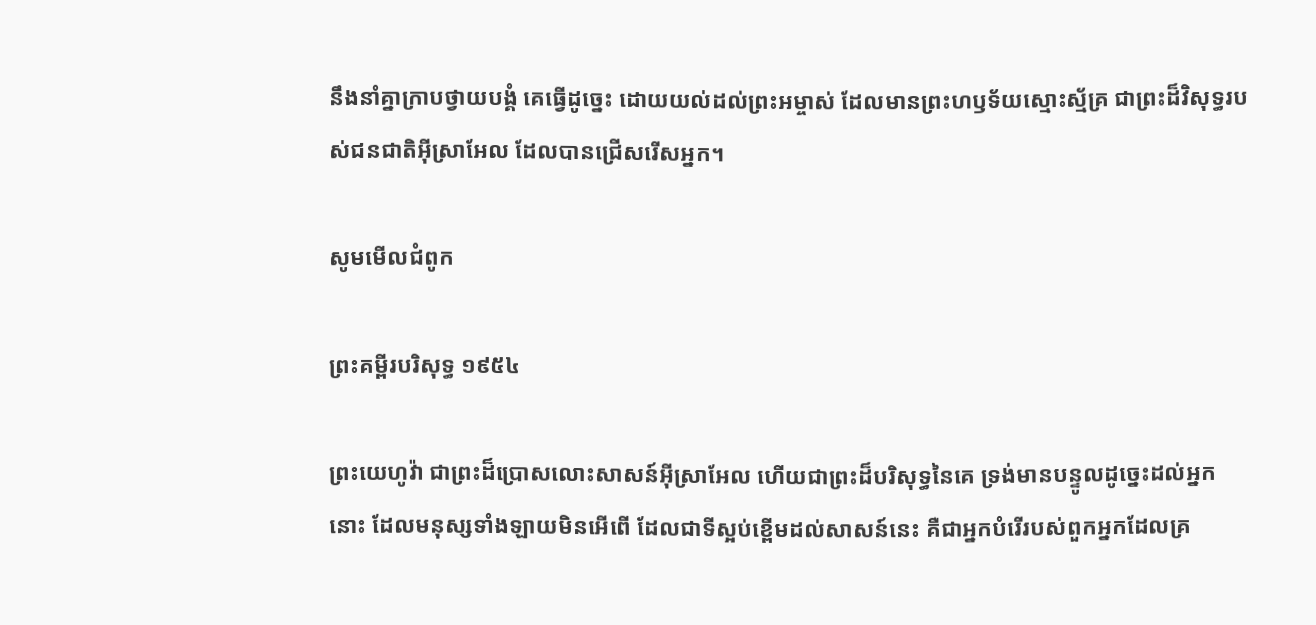នឹងនាំគ្នាក្រាបថ្វាយ‌បង្គំ គេធ្វើដូច្នេះ ដោយយល់ដល់ព្រះ‌អម្ចាស់ ដែលមានព្រះ‌ហឫទ័យស្មោះ‌ស្ម័គ្រ ជាព្រះដ៏វិសុទ្ធរបស់ជន‌ជាតិអ៊ីស្រា‌អែល ដែលបានជ្រើសរើសអ្នក។

សូមមើលជំពូក

ព្រះគម្ពីរបរិសុទ្ធ ១៩៥៤

ព្រះ‌យេហូវ៉ា ជាព្រះដ៏ប្រោសលោះសាសន៍អ៊ីស្រាអែល ហើយជាព្រះដ៏បរិសុទ្ធនៃគេ ទ្រង់មានបន្ទូលដូច្នេះដល់អ្នកនោះ ដែលមនុស្សទាំង‌ឡាយមិនអើ‌ពើ ដែលជាទីស្អប់ខ្ពើមដល់សាសន៍នេះ គឺជាអ្នកបំរើរបស់ពួកអ្នកដែលគ្រ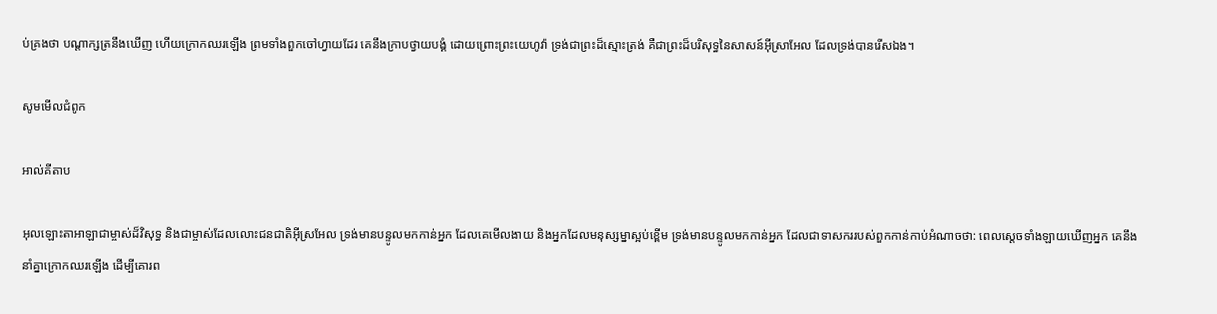ប់‌គ្រងថា បណ្តាក្សត្រនឹងឃើញ ហើយក្រោកឈរឡើង ព្រមទាំងពួកចៅហ្វាយដែរ គេនឹងក្រាបថ្វាយ‌បង្គំ ដោយព្រោះព្រះ‌យេហូវ៉ា ទ្រង់ជាព្រះដ៏ស្មោះ‌ត្រង់ គឺជាព្រះដ៏បរិសុទ្ធនៃសាសន៍អ៊ីស្រាអែល ដែលទ្រង់បានរើសឯង។

សូមមើលជំពូក

អាល់គីតាប

អុលឡោះ‌តាអាឡាជាម្ចាស់ដ៏‌វិសុទ្ធ និងជាម្ចាស់ដែលលោះជន‌ជាតិអ៊ីស្រ‌អែល ទ្រង់មានបន្ទូលមកកាន់អ្នក ដែលគេមើល‌ងាយ និងអ្នកដែលមនុស្ស‌ម្នាស្អប់ខ្ពើម ទ្រង់មានបន្ទូលមកកាន់អ្នក ដែលជាទាសកររបស់ពួកកាន់កាប់អំណាចថា: ពេលស្ដេចទាំង‌ឡាយឃើញអ្នក គេនឹងនាំគ្នាក្រោកឈរឡើង ដើម្បីគោរព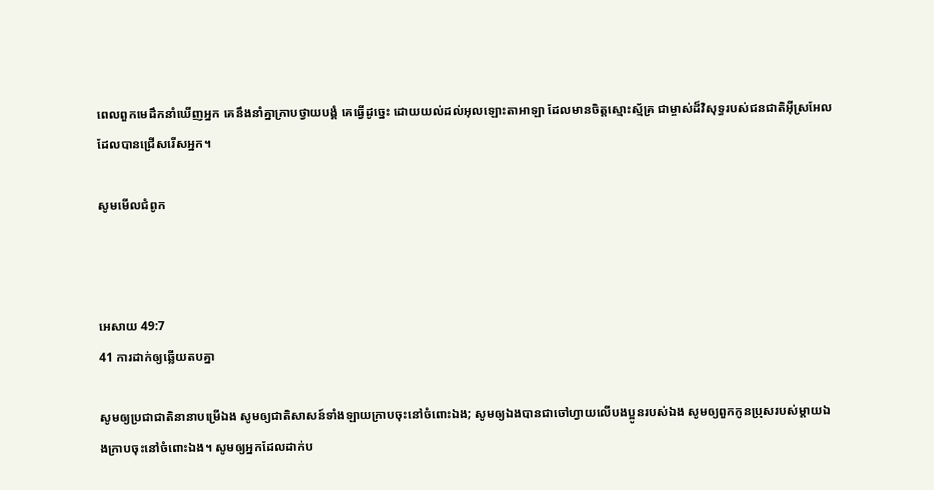ពេលពួកមេដឹកនាំឃើញអ្នក គេនឹងនាំគ្នាក្រាបថ្វាយ‌បង្គំ គេធ្វើដូច្នេះ ដោយយល់ដល់អុលឡោះ‌តាអាឡា ដែលមានចិត្តស្មោះ‌ស្ម័គ្រ ជាម្ចាស់ដ៏‌វិសុទ្ធរបស់ជន‌ជាតិអ៊ីស្រ‌អែល ដែលបានជ្រើសរើសអ្នក។

សូមមើលជំពូក



អេសាយ 49:7
41 ការដាក់ឲ្យឆ្លើយតបគ្នា

សូមឲ្យប្រជាជាតិនានាបម្រើឯង សូមឲ្យជាតិសាសន៍ទាំងឡាយក្រាបចុះនៅចំពោះឯង; សូមឲ្យឯងបានជាចៅហ្វាយលើបងប្អូនរបស់ឯង សូមឲ្យពួកកូនប្រុសរបស់ម្ដាយឯងក្រាបចុះនៅចំពោះឯង។ សូមឲ្យអ្នកដែលដាក់ប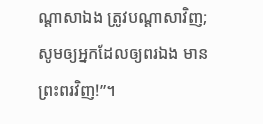ណ្ដាសាឯង ត្រូវបណ្ដាសាវិញ; សូមឲ្យអ្នកដែលឲ្យពរឯង មានព្រះពរវិញ!”។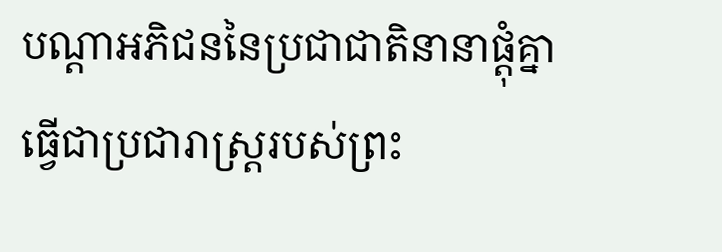បណ្ដាអភិជននៃប្រជាជាតិនានាផ្ដុំគ្នាធ្វើជាប្រជារាស្ត្ររបស់ព្រះ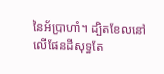នៃអ័ប្រាហាំ។ ដ្បិតខែលនៅលើផែនដីសុទ្ធតែ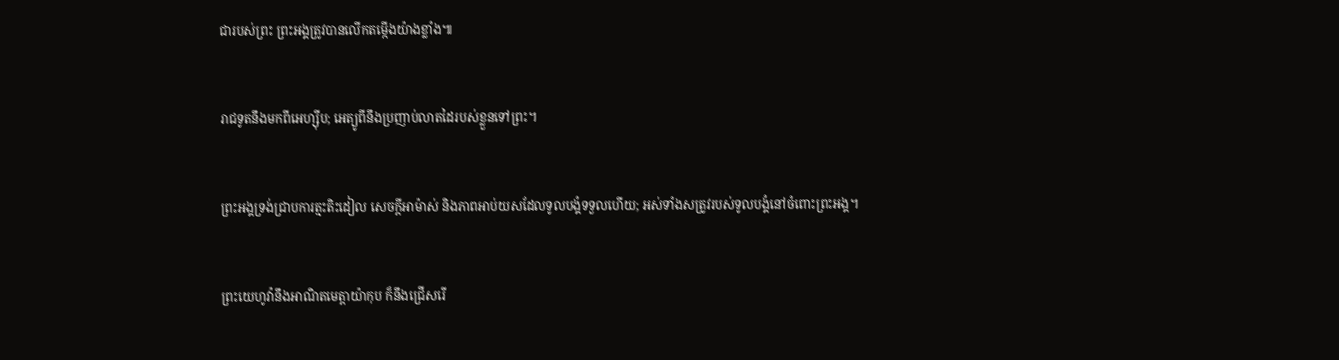ជារបស់ព្រះ ព្រះអង្គត្រូវបានលើកតម្កើងយ៉ាងខ្លាំង៕


រាជទូតនឹងមកពីអេហ្ស៊ីប; អេត្យូពីនឹងប្រញាប់លាតដៃរបស់ខ្លួនទៅព្រះ។


ព្រះអង្គទ្រង់ជ្រាបការត្មះតិះដៀល សេចក្ដីអាម៉ាស់ និងភាពអាប់យសដែលទូលបង្គំទទួលហើយ; អស់ទាំងសត្រូវរបស់ទូលបង្គំនៅចំពោះព្រះអង្គ។


ព្រះយេហូវ៉ានឹងអាណិតមេត្តាយ៉ាកុប ក៏នឹងជ្រើសរើ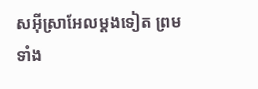សអ៊ីស្រាអែលម្ដងទៀត ព្រមទាំង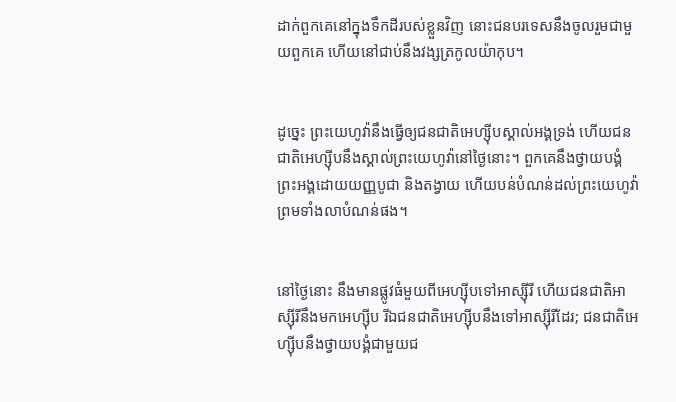ដាក់ពួកគេនៅក្នុងទឹកដីរបស់ខ្លួនវិញ នោះជនបរទេសនឹងចូលរួមជាមួយពួកគេ ហើយនៅជាប់នឹងវង្សត្រកូលយ៉ាកុប។


ដូច្នេះ ព្រះយេហូវ៉ានឹងធ្វើឲ្យជនជាតិអេហ្ស៊ីបស្គាល់អង្គទ្រង់ ហើយជនជាតិអេហ្ស៊ីបនឹងស្គាល់ព្រះយេហូវ៉ានៅថ្ងៃនោះ។ ពួកគេនឹងថ្វាយបង្គំព្រះអង្គដោយយញ្ញបូជា និងតង្វាយ ហើយបន់បំណន់ដល់ព្រះយេហូវ៉ា ព្រមទាំងលាបំណន់ផង។


នៅថ្ងៃនោះ នឹងមានផ្លូវធំមួយពីអេហ្ស៊ីបទៅអាស្ស៊ីរី ហើយជនជាតិអាស្ស៊ីរីនឹងមកអេហ្ស៊ីប រីឯជនជាតិអេហ្ស៊ីបនឹងទៅអាស្ស៊ីរីដែរ; ជនជាតិអេហ្ស៊ីបនឹងថ្វាយបង្គំជាមួយជ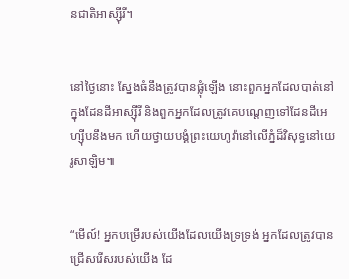នជាតិអាស្ស៊ីរី។


នៅថ្ងៃនោះ ស្នែងធំនឹងត្រូវបានផ្លុំឡើង នោះពួកអ្នកដែលបាត់នៅក្នុងដែនដីអាស្ស៊ីរី និងពួកអ្នកដែលត្រូវគេបណ្ដេញទៅដែនដីអេហ្ស៊ីបនឹងមក ហើយថ្វាយបង្គំព្រះយេហូវ៉ានៅលើភ្នំដ៏វិសុទ្ធនៅយេរូសាឡិម៕


“មើល៍! អ្នកបម្រើរបស់យើងដែលយើងទ្រទ្រង់ អ្នកដែលត្រូវបានជ្រើសរើសរបស់យើង ដែ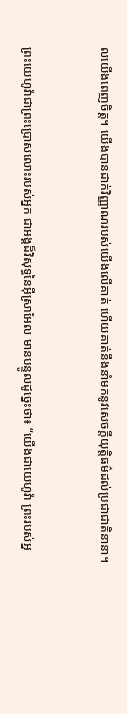លយើងពេញចិត្ត។ យើងបានដាក់វិញ្ញាណរបស់យើងលើគាត់ ហើយគាត់នឹងនាំមកនូវសេចក្ដីយុត្តិធម៌ដល់ប្រជាជាតិនានា។


ព្រះយេហូវ៉ាជាព្រះប្រោសលោះរបស់អ្នក ជាអង្គដ៏វិសុទ្ធនៃអ៊ីស្រាអែល មានបន្ទូលដូច្នេះថា៖ “យើងជាយេហូវ៉ា ព្រះរបស់អ្ន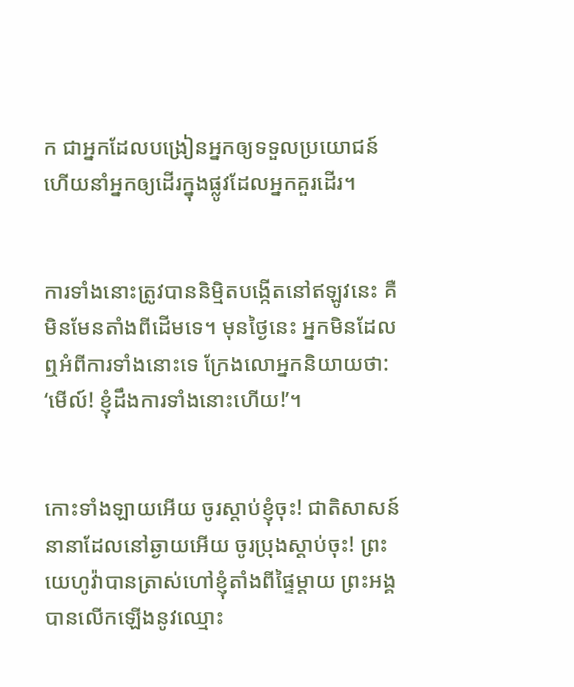ក ជាអ្នកដែលបង្រៀនអ្នកឲ្យទទួលប្រយោជន៍ ហើយនាំអ្នកឲ្យដើរក្នុងផ្លូវដែលអ្នកគួរដើរ។


ការទាំងនោះត្រូវបាននិម្មិតបង្កើតនៅឥឡូវនេះ គឺមិនមែនតាំងពីដើមទេ។ មុនថ្ងៃនេះ អ្នកមិនដែលឮអំពីការទាំងនោះទេ ក្រែងលោអ្នកនិយាយថា: ‘មើល៍! ខ្ញុំដឹងការទាំងនោះហើយ!’។


កោះទាំងឡាយអើយ ចូរស្ដាប់ខ្ញុំចុះ! ជាតិសាសន៍នានាដែលនៅឆ្ងាយអើយ ចូរប្រុងស្ដាប់ចុះ! ព្រះយេហូវ៉ាបានត្រាស់ហៅខ្ញុំតាំងពីផ្ទៃម្ដាយ ព្រះអង្គបានលើកឡើងនូវឈ្មោះ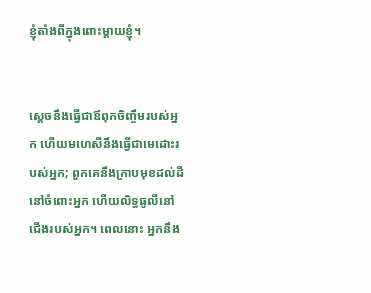ខ្ញុំតាំងពីក្នុងពោះម្ដាយខ្ញុំ។


ស្ដេចនឹងធ្វើជាឪពុកចិញ្ចឹមរបស់អ្នក ហើយមហេសីនឹងធ្វើជាមេដោះរបស់អ្នក; ពួកគេនឹងក្រាបមុខដល់ដីនៅចំពោះអ្នក ហើយលិទ្ធធូលីនៅជើងរបស់អ្នក។ ពេលនោះ អ្នកនឹង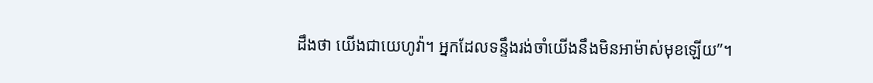ដឹងថា យើងជាយេហូវ៉ា។ អ្នកដែលទន្ទឹងរង់ចាំយើងនឹងមិនអាម៉ាស់មុខឡើយ”។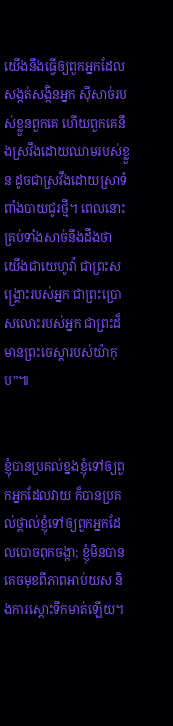យើងនឹងធ្វើឲ្យពួកអ្នកដែលសង្កត់សង្កិនអ្នក ស៊ីសាច់របស់ខ្លួនពួកគេ ហើយពួកគេនឹងស្រវឹងដោយឈាមរបស់ខ្លួន ដូចជាស្រវឹងដោយស្រាទំពាំងបាយជូរថ្មី។ ពេលនោះ គ្រប់ទាំងសាច់នឹងដឹងថា យើងជាយេហូវ៉ា ជាព្រះសង្គ្រោះរបស់អ្នក ជាព្រះប្រោសលោះរបស់អ្នក ជាព្រះដ៏មានព្រះចេស្ដារបស់យ៉ាកុប”៕


ខ្ញុំបានប្រគល់ខ្នងខ្ញុំទៅឲ្យពួកអ្នកដែលវាយ ក៏បានប្រគល់ថ្ពាល់ខ្ញុំទៅឲ្យពួកអ្នកដែលបោចពុកចង្កា; ខ្ញុំមិនបានគេចមុខពីភាពអាប់យស និងការស្ដោះទឹកមាត់ឡើយ។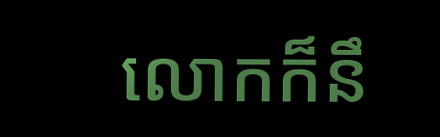លោកក៏នឹ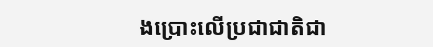ងប្រោះលើប្រជាជាតិជា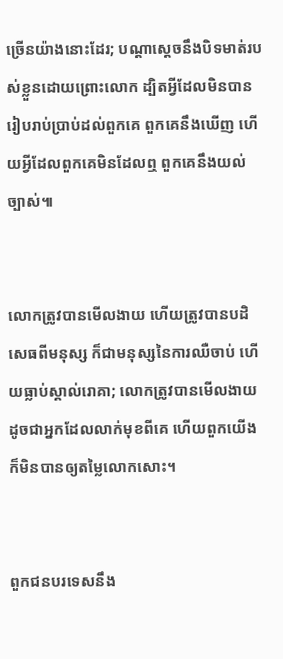ច្រើនយ៉ាងនោះដែរ; បណ្ដាស្ដេចនឹងបិទមាត់របស់ខ្លួនដោយព្រោះលោក ដ្បិតអ្វីដែលមិនបានរៀបរាប់ប្រាប់ដល់ពួកគេ ពួកគេនឹងឃើញ ហើយអ្វីដែលពួកគេមិនដែលឮ ពួកគេនឹងយល់ច្បាស់៕


លោកត្រូវបានមើលងាយ ហើយត្រូវបានបដិសេធពីមនុស្ស ក៏ជាមនុស្សនៃការឈឺចាប់ ហើយធ្លាប់ស្គាល់រោគា; លោកត្រូវបានមើលងាយដូចជាអ្នកដែលលាក់មុខពីគេ ហើយពួកយើងក៏មិនបានឲ្យតម្លៃលោកសោះ។


ពួកជនបរទេសនឹង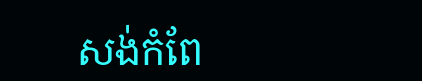សង់កំពែ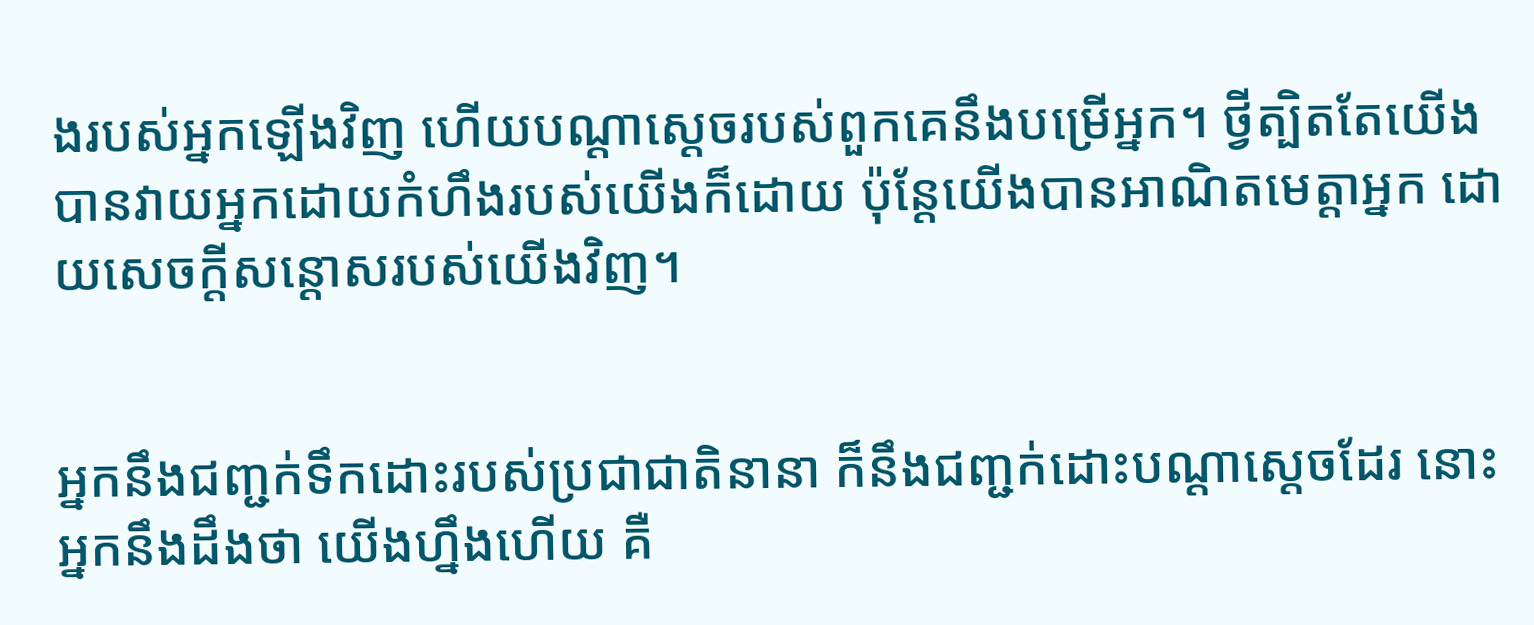ងរបស់អ្នកឡើងវិញ ហើយបណ្ដាស្ដេចរបស់ពួកគេនឹងបម្រើអ្នក។ ថ្វីត្បិតតែយើងបានវាយអ្នកដោយកំហឹងរបស់យើងក៏ដោយ ប៉ុន្តែយើងបានអាណិតមេត្តាអ្នក ដោយសេចក្ដីសន្ដោសរបស់យើងវិញ។


អ្នកនឹងជញ្ជក់ទឹកដោះរបស់ប្រជាជាតិនានា ក៏នឹងជញ្ជក់ដោះបណ្ដាស្ដេចដែរ នោះអ្នកនឹងដឹងថា យើងហ្នឹងហើយ គឺ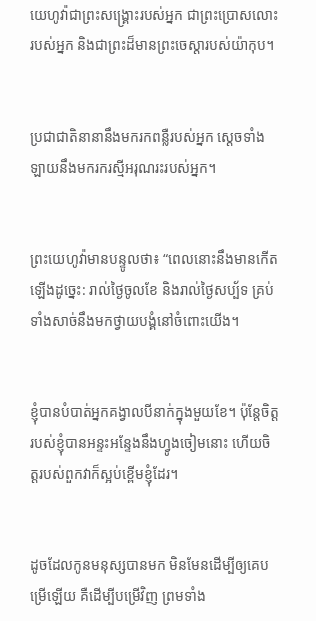យេហូវ៉ាជាព្រះសង្គ្រោះរបស់អ្នក ជាព្រះប្រោសលោះរបស់អ្នក និងជាព្រះដ៏មានព្រះចេស្ដារបស់យ៉ាកុប។


ប្រជាជាតិនានានឹងមករកពន្លឺរបស់អ្នក ស្ដេចទាំងឡាយនឹងមករករស្មីអរុណរះរបស់អ្នក។


ព្រះយេហូវ៉ាមានបន្ទូលថា៖ “ពេលនោះនឹងមានកើតឡើងដូច្នេះ: រាល់ថ្ងៃចូលខែ និងរាល់ថ្ងៃសប្ប័ទ គ្រប់ទាំងសាច់នឹងមកថ្វាយបង្គំនៅចំពោះយើង។


ខ្ញុំបានបំបាត់អ្នកគង្វាលបីនាក់ក្នុងមួយខែ។ ប៉ុន្តែចិត្តរបស់ខ្ញុំបានអន្ទះអន្ទែងនឹងហ្វូងចៀមនោះ ហើយចិត្តរបស់ពួកវាក៏ស្អប់ខ្ពើមខ្ញុំដែរ។


ដូចដែលកូនមនុស្សបានមក មិនមែនដើម្បីឲ្យគេបម្រើឡើយ គឺដើម្បីបម្រើវិញ ព្រមទាំង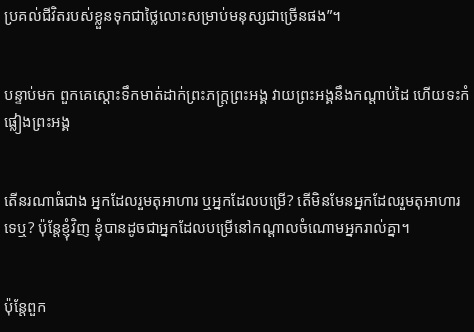ប្រគល់ជីវិតរបស់ខ្លួនទុកជាថ្លៃលោះសម្រាប់មនុស្សជាច្រើនផង”។


បន្ទាប់មក ពួកគេស្ដោះទឹកមាត់ដាក់ព្រះភក្ត្រព្រះអង្គ វាយព្រះអង្គនឹងកណ្ដាប់ដៃ ហើយទះកំផ្លៀងព្រះអង្គ


តើនរណាធំជាង អ្នកដែលរួមតុអាហារ ឬអ្នកដែលបម្រើ? តើមិនមែនអ្នកដែលរួមតុអាហារទេឬ? ប៉ុន្តែខ្ញុំវិញ ខ្ញុំបានដូចជាអ្នកដែលបម្រើនៅកណ្ដាលចំណោមអ្នករាល់គ្នា។


ប៉ុន្តែពួក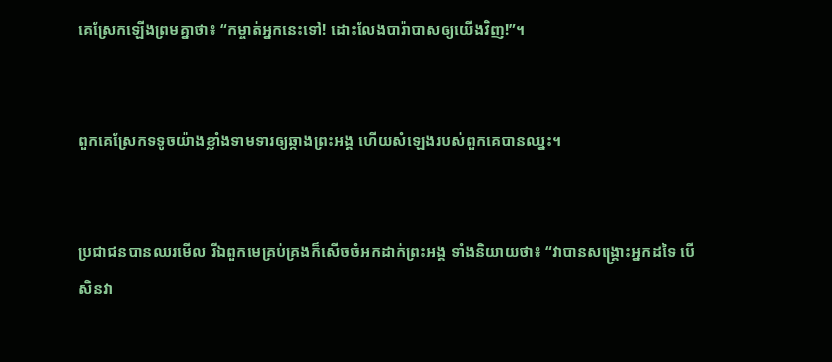គេស្រែកឡើងព្រមគ្នាថា៖ “កម្ចាត់អ្នកនេះទៅ! ដោះលែងបារ៉ាបាសឲ្យយើងវិញ!”។


ពួកគេស្រែកទទូចយ៉ាងខ្លាំងទាមទារឲ្យឆ្កាងព្រះអង្គ ហើយសំឡេងរបស់ពួកគេបានឈ្នះ។


ប្រជាជនបានឈរមើល រីឯពួកមេគ្រប់គ្រងក៏សើចចំអកដាក់ព្រះអង្គ ទាំងនិយាយថា៖ “វាបានសង្គ្រោះអ្នកដទៃ បើសិនវា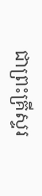ជាព្រះគ្រីស្ទរ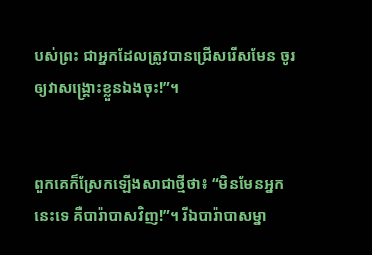បស់ព្រះ ជាអ្នកដែលត្រូវបានជ្រើសរើសមែន ចូរឲ្យវាសង្គ្រោះខ្លួនឯងចុះ!”។


ពួកគេក៏ស្រែកឡើងសាជាថ្មីថា៖ “មិនមែនអ្នកនេះទេ គឺបារ៉ាបាសវិញ!”។ រីឯបារ៉ាបាសម្នា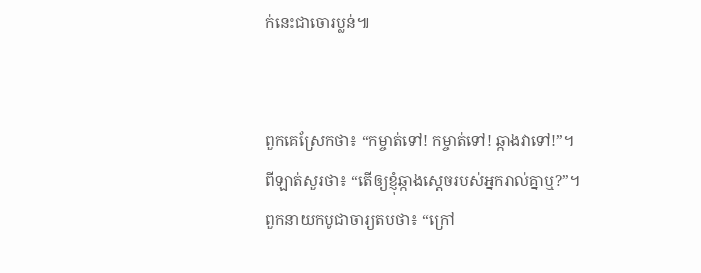ក់នេះជាចោរប្លន់៕


ពួកគេស្រែកថា៖ “កម្ចាត់ទៅ! កម្ចាត់ទៅ! ឆ្កាងវាទៅ!”។ ពីឡាត់សួរថា៖ “តើឲ្យខ្ញុំឆ្កាងស្ដេចរបស់អ្នករាល់គ្នាឬ?”។ ពួកនាយកបូជាចារ្យតបថា៖ “ក្រៅ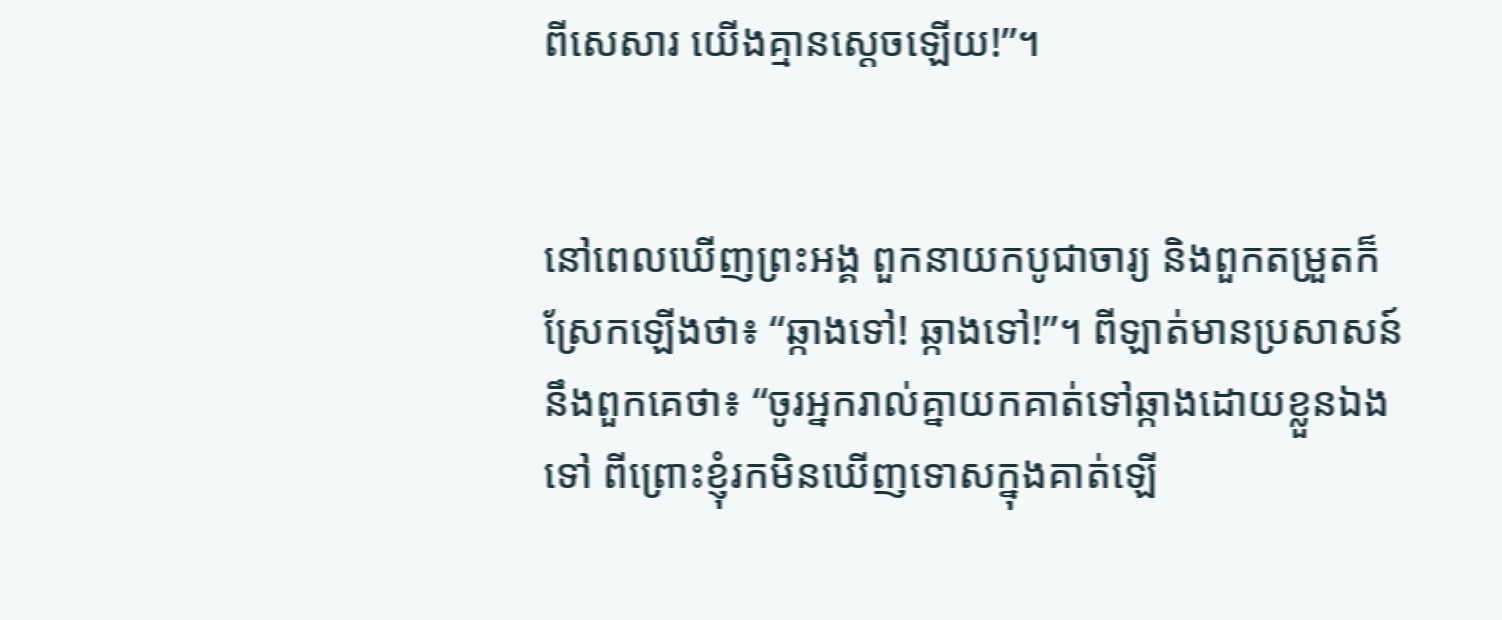ពីសេសារ យើងគ្មានស្ដេចឡើយ!”។


នៅពេលឃើញព្រះអង្គ ពួកនាយកបូជាចារ្យ និងពួកតម្រួតក៏ស្រែកឡើងថា៖ “ឆ្កាងទៅ! ឆ្កាងទៅ!”។ ពីឡាត់មានប្រសាសន៍នឹងពួកគេថា៖ “ចូរអ្នករាល់គ្នាយកគាត់ទៅឆ្កាងដោយខ្លួនឯងទៅ ពីព្រោះខ្ញុំរកមិនឃើញទោសក្នុងគាត់ឡើ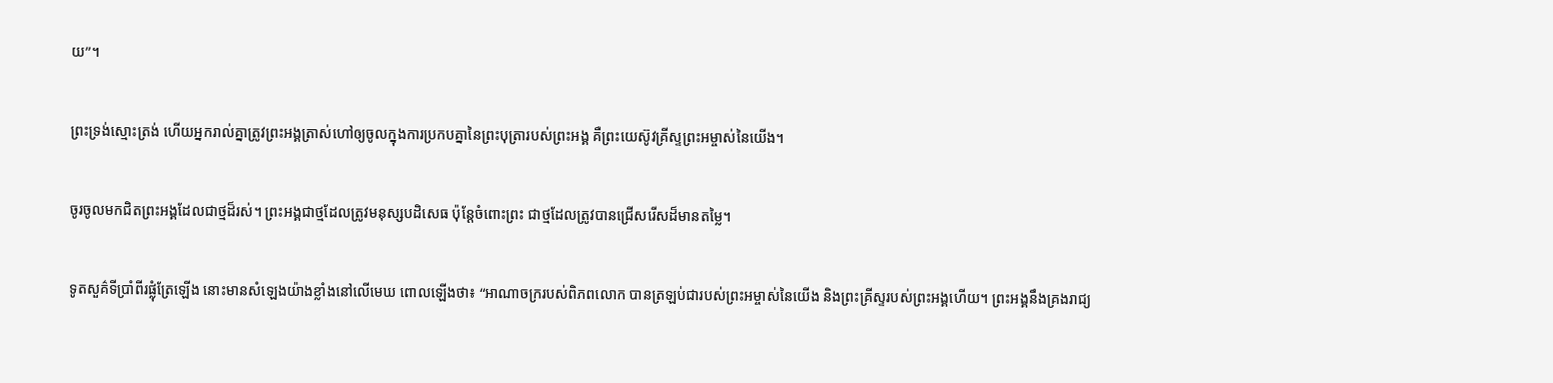យ”។


ព្រះទ្រង់ស្មោះត្រង់ ហើយអ្នករាល់គ្នាត្រូវព្រះអង្គត្រាស់ហៅឲ្យចូលក្នុងការប្រកបគ្នានៃព្រះបុត្រារបស់ព្រះអង្គ គឺព្រះយេស៊ូវគ្រីស្ទព្រះអម្ចាស់នៃយើង។


ចូរចូលមកជិតព្រះអង្គដែលជាថ្មដ៏រស់។ ព្រះអង្គជាថ្មដែលត្រូវមនុស្សបដិសេធ ប៉ុន្តែចំពោះព្រះ ជាថ្មដែលត្រូវបានជ្រើសរើសដ៏មានតម្លៃ។


ទូតសួគ៌ទីប្រាំពីរផ្លុំត្រែឡើង នោះមានសំឡេងយ៉ាងខ្លាំងនៅលើមេឃ ពោលឡើងថា៖ “អាណាចក្ររបស់ពិភពលោក បានត្រឡប់ជារបស់ព្រះអម្ចាស់នៃយើង និងព្រះគ្រីស្ទរបស់ព្រះអង្គហើយ។ ព្រះអង្គនឹងគ្រងរាជ្យ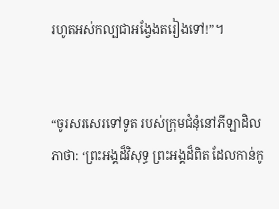រហូតអស់កល្បជាអង្វែងតរៀងទៅ!”។


“ចូរសរសេរទៅទូត របស់ក្រុមជំនុំនៅភីឡាដិលភាថា: ‘ព្រះអង្គដ៏វិសុទ្ធ ព្រះអង្គដ៏ពិត ដែលកាន់កូ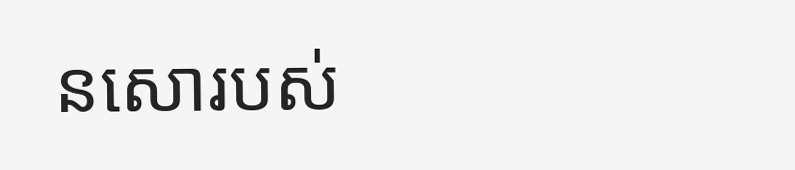នសោរបស់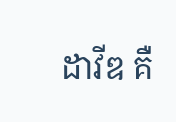ដាវីឌ គឺ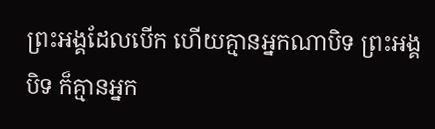ព្រះអង្គដែលបើក ហើយគ្មានអ្នកណាបិទ ព្រះអង្គបិទ ក៏គ្មានអ្នក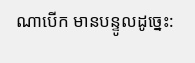ណាបើក មានបន្ទូលដូច្នេះ: